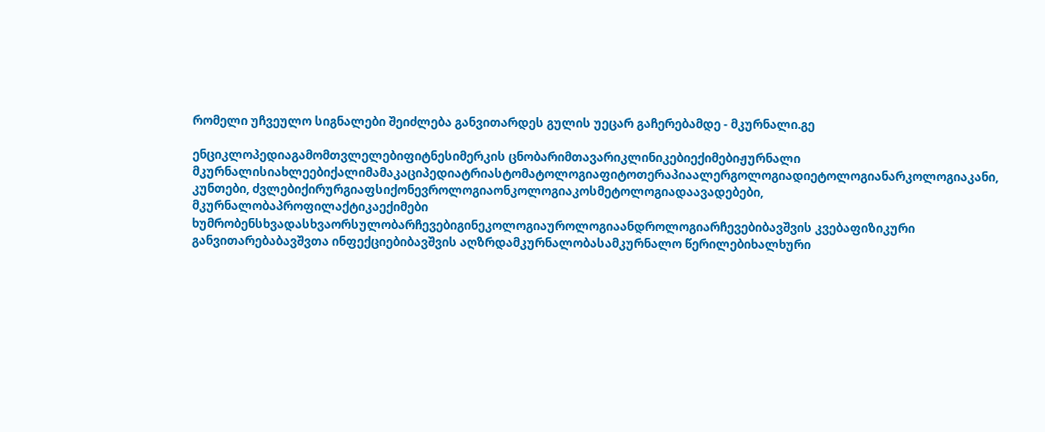რომელი უჩვეულო სიგნალები შეიძლება განვითარდეს გულის უეცარ გაჩერებამდე - მკურნალი.გე

ენციკლოპედიაგამომთვლელებიფიტნესიმერკის ცნობარიმთავარიკლინიკებიექიმებიჟურნალი მკურნალისიახლეებიქალიმამაკაციპედიატრიასტომატოლოგიაფიტოთერაპიაალერგოლოგიადიეტოლოგიანარკოლოგიაკანი, კუნთები, ძვლებიქირურგიაფსიქონევროლოგიაონკოლოგიაკოსმეტოლოგიადაავადებები, მკურნალობაპროფილაქტიკაექიმები ხუმრობენსხვადასხვაორსულობარჩევებიგინეკოლოგიაუროლოგიაანდროლოგიარჩევებიბავშვის კვებაფიზიკური განვითარებაბავშვთა ინფექციებიბავშვის აღზრდამკურნალობასამკურნალო წერილებიხალხური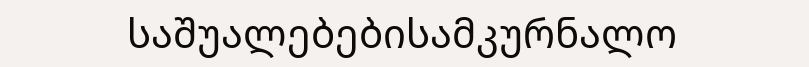საშუალებებისამკურნალო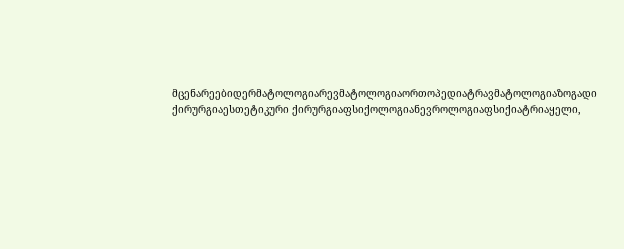მცენარეებიდერმატოლოგიარევმატოლოგიაორთოპედიატრავმატოლოგიაზოგადი ქირურგიაესთეტიკური ქირურგიაფსიქოლოგიანევროლოგიაფსიქიატრიაყელი,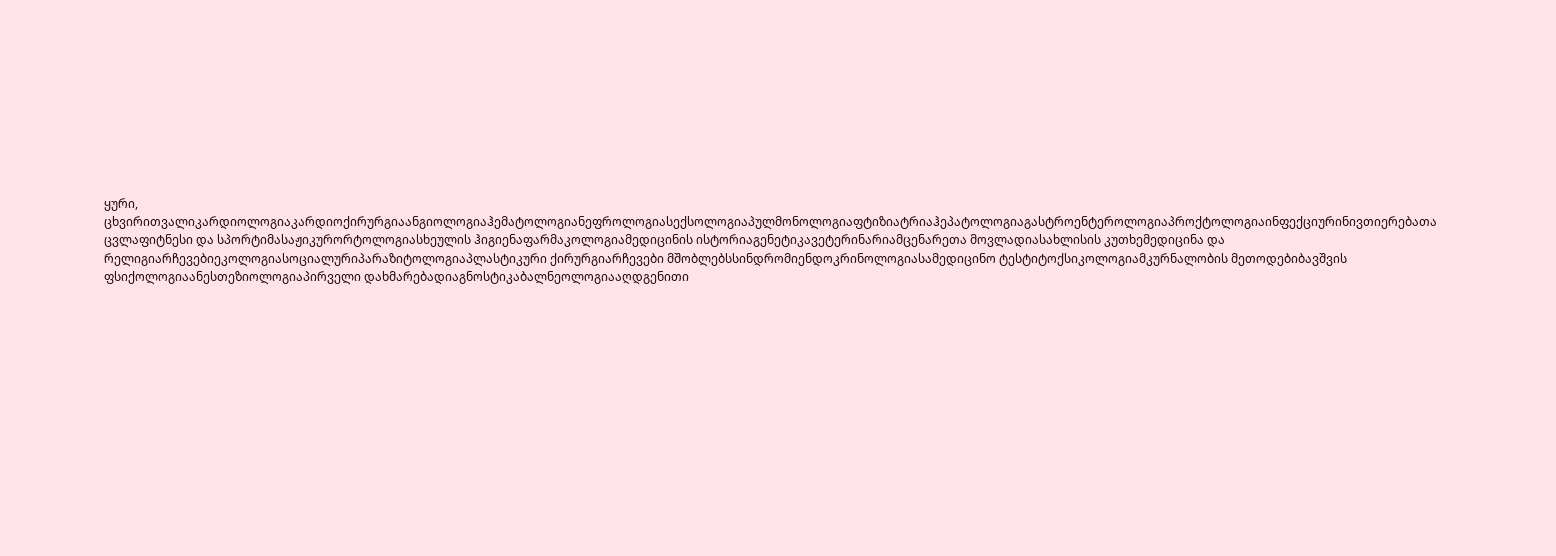ყური, ცხვირითვალიკარდიოლოგიაკარდიოქირურგიაანგიოლოგიაჰემატოლოგიანეფროლოგიასექსოლოგიაპულმონოლოგიაფტიზიატრიაჰეპატოლოგიაგასტროენტეროლოგიაპროქტოლოგიაინფექციურინივთიერებათა ცვლაფიტნესი და სპორტიმასაჟიკურორტოლოგიასხეულის ჰიგიენაფარმაკოლოგიამედიცინის ისტორიაგენეტიკავეტერინარიამცენარეთა მოვლადიასახლისის კუთხემედიცინა და რელიგიარჩევებიეკოლოგიასოციალურიპარაზიტოლოგიაპლასტიკური ქირურგიარჩევები მშობლებსსინდრომიენდოკრინოლოგიასამედიცინო ტესტიტოქსიკოლოგიამკურნალობის მეთოდებიბავშვის ფსიქოლოგიაანესთეზიოლოგიაპირველი დახმარებადიაგნოსტიკაბალნეოლოგიააღდგენითი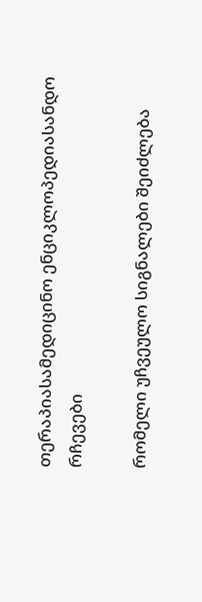თერაპიასამედიცინო ენციკლოპედიასანდო რჩევები

რომელი უჩვეულო სიგნალები შეიძლება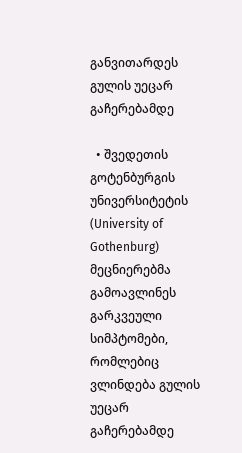განვითარდეს გულის უეცარ გაჩერებამდე

  • შვედეთის გოტენბურგის უნივერსიტეტის (University of Gothenburg) მეცნიერებმა გამოავლინეს გარკვეული სიმპტომები, რომლებიც ვლინდება გულის უეცარ გაჩერებამდე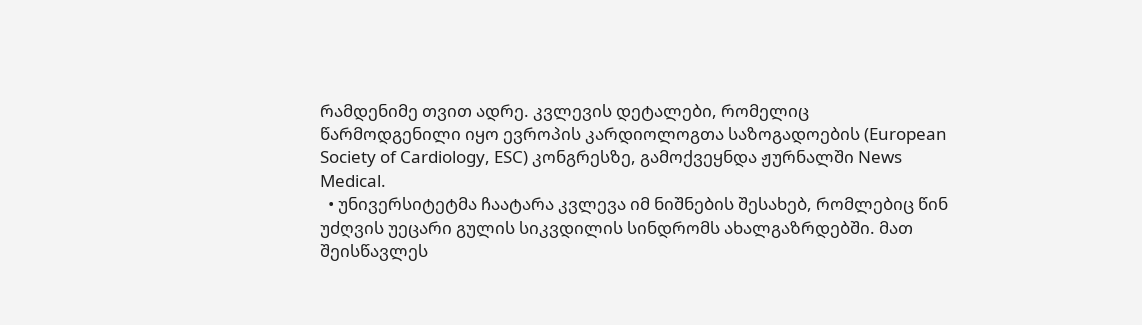რამდენიმე თვით ადრე. კვლევის დეტალები, რომელიც წარმოდგენილი იყო ევროპის კარდიოლოგთა საზოგადოების (European Society of Cardiology, ESC) კონგრესზე, გამოქვეყნდა ჟურნალში News Medical.
  • უნივერსიტეტმა ჩაატარა კვლევა იმ ნიშნების შესახებ, რომლებიც წინ უძღვის უეცარი გულის სიკვდილის სინდრომს ახალგაზრდებში. მათ შეისწავლეს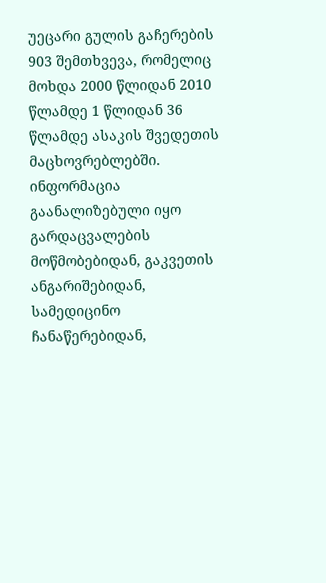უეცარი გულის გაჩერების 903 შემთხვევა, რომელიც მოხდა 2000 წლიდან 2010 წლამდე 1 წლიდან 36 წლამდე ასაკის შვედეთის მაცხოვრებლებში. ინფორმაცია გაანალიზებული იყო გარდაცვალების მოწმობებიდან, გაკვეთის ანგარიშებიდან, სამედიცინო ჩანაწერებიდან,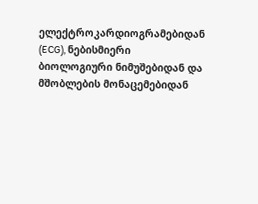ელექტროკარდიოგრამებიდან (ECG), ნებისმიერი ბიოლოგიური ნიმუშებიდან და მშობლების მონაცემებიდან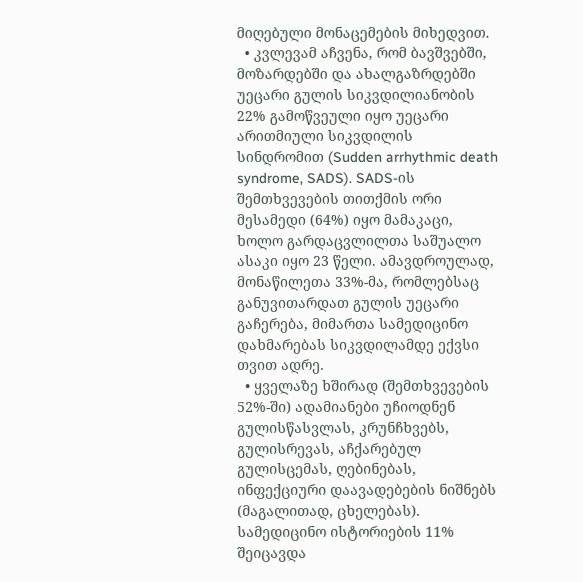მიღებული მონაცემების მიხედვით.
  • კვლევამ აჩვენა, რომ ბავშვებში, მოზარდებში და ახალგაზრდებში უეცარი გულის სიკვდილიანობის 22% გამოწვეული იყო უეცარი არითმიული სიკვდილის სინდრომით (Sudden arrhythmic death syndrome, SADS). SADS-ის შემთხვევების თითქმის ორი მესამედი (64%) იყო მამაკაცი, ხოლო გარდაცვლილთა საშუალო ასაკი იყო 23 წელი. ამავდროულად, მონაწილეთა 33%-მა, რომლებსაც განუვითარდათ გულის უეცარი გაჩერება, მიმართა სამედიცინო დახმარებას სიკვდილამდე ექვსი თვით ადრე.
  • ყველაზე ხშირად (შემთხვევების 52%-ში) ადამიანები უჩიოდნენ გულისწასვლას, კრუნჩხვებს, გულისრევას, აჩქარებულ გულისცემას, ღებინებას, ინფექციური დაავადებების ნიშნებს (მაგალითად, ცხელებას). სამედიცინო ისტორიების 11% შეიცავდა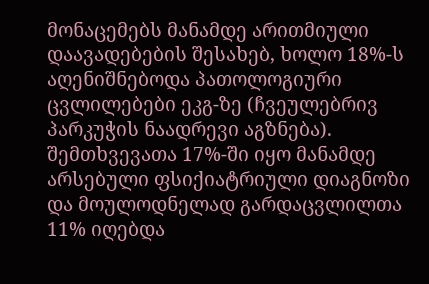მონაცემებს მანამდე არითმიული დაავადებების შესახებ, ხოლო 18%-ს აღენიშნებოდა პათოლოგიური ცვლილებები ეკგ-ზე (ჩვეულებრივ პარკუჭის ნაადრევი აგზნება). შემთხვევათა 17%-ში იყო მანამდე არსებული ფსიქიატრიული დიაგნოზი და მოულოდნელად გარდაცვლილთა 11% იღებდა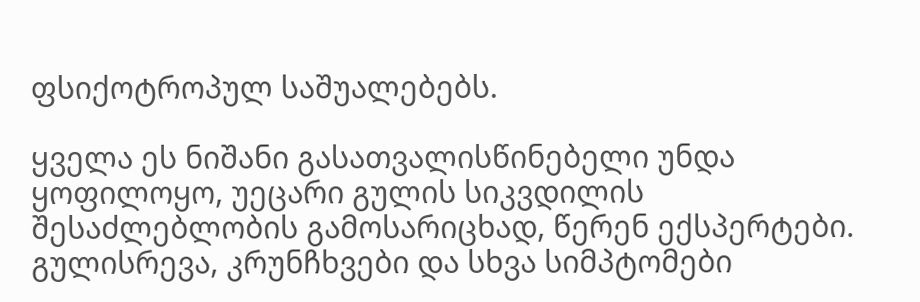ფსიქოტროპულ საშუალებებს.

ყველა ეს ნიშანი გასათვალისწინებელი უნდა ყოფილოყო, უეცარი გულის სიკვდილის შესაძლებლობის გამოსარიცხად, წერენ ექსპერტები. გულისრევა, კრუნჩხვები და სხვა სიმპტომები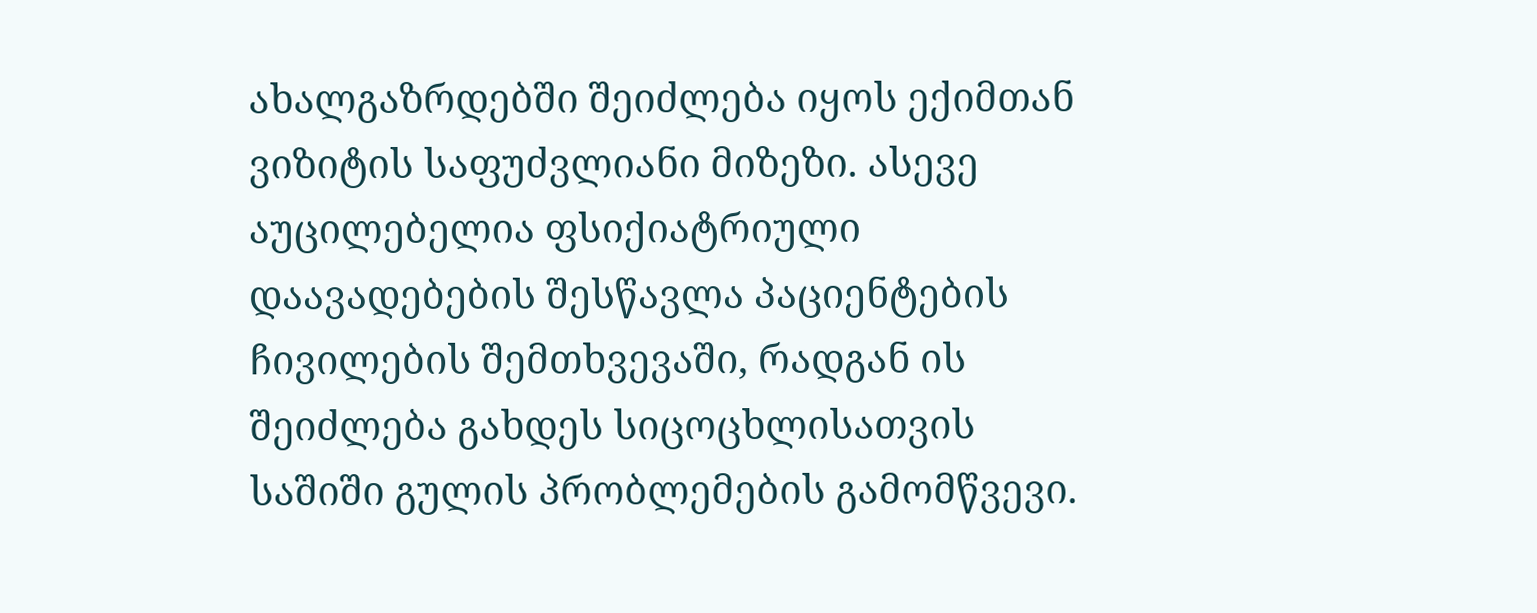ახალგაზრდებში შეიძლება იყოს ექიმთან ვიზიტის საფუძვლიანი მიზეზი. ასევე აუცილებელია ფსიქიატრიული დაავადებების შესწავლა პაციენტების ჩივილების შემთხვევაში, რადგან ის შეიძლება გახდეს სიცოცხლისათვის საშიში გულის პრობლემების გამომწვევი.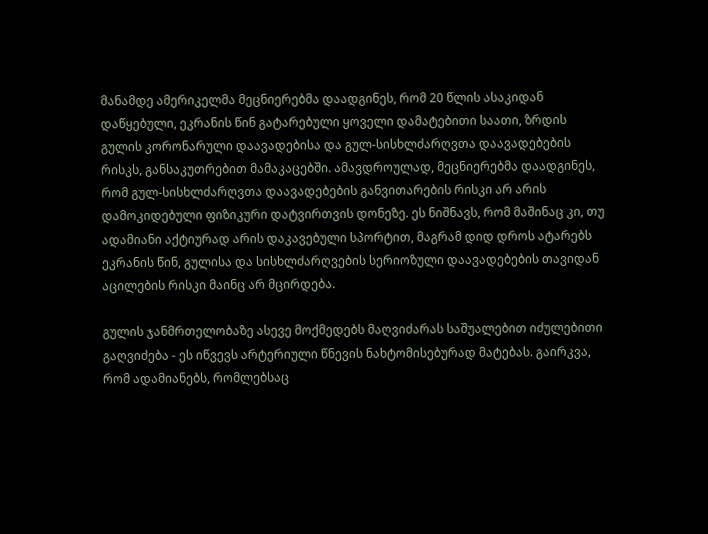მანამდე ამერიკელმა მეცნიერებმა დაადგინეს, რომ 20 წლის ასაკიდან დაწყებული, ეკრანის წინ გატარებული ყოველი დამატებითი საათი, ზრდის გულის კორონარული დაავადებისა და გულ-სისხლძარღვთა დაავადებების რისკს, განსაკუთრებით მამაკაცებში. ამავდროულად, მეცნიერებმა დაადგინეს, რომ გულ-სისხლძარღვთა დაავადებების განვითარების რისკი არ არის დამოკიდებული ფიზიკური დატვირთვის დონეზე. ეს ნიშნავს, რომ მაშინაც კი, თუ ადამიანი აქტიურად არის დაკავებული სპორტით, მაგრამ დიდ დროს ატარებს ეკრანის წინ, გულისა და სისხლძარღვების სერიოზული დაავადებების თავიდან აცილების რისკი მაინც არ მცირდება.

გულის ჯანმრთელობაზე ასევე მოქმედებს მაღვიძარას საშუალებით იძულებითი გაღვიძება - ეს იწვევს არტერიული წნევის ნახტომისებურად მატებას. გაირკვა, რომ ადამიანებს, რომლებსაც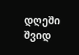დღეში შვიდ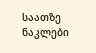საათზე ნაკლები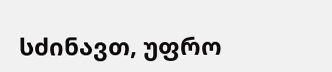სძინავთ, უფრო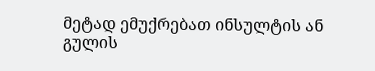მეტად ემუქრებათ ინსულტის ან გულის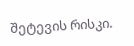შეტევის რისკი.